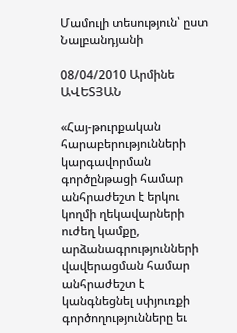Մամուլի տեսություն՝ ըստ Նալբանդյանի

08/04/2010 Արմինե ԱՎԵՏՅԱՆ

«Հայ-թուրքական հարաբերությունների կարգավորման գործընթացի համար անհրաժեշտ է երկու կողմի ղեկավարների ուժեղ կամքը, արձանագրությունների վավերացման համար անհրաժեշտ է կանգնեցնել սփյուռքի գործողությունները եւ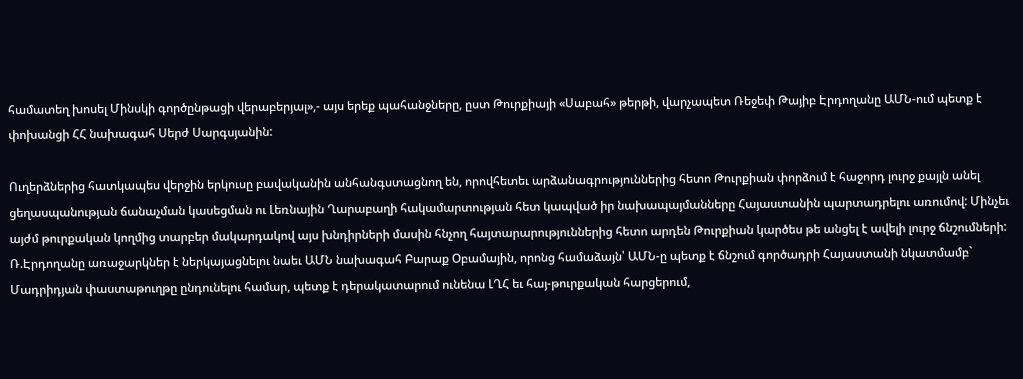համատեղ խոսել Մինսկի գործընթացի վերաբերյալ»,- այս երեք պահանջները, ըստ Թուրքիայի «Սաբահ» թերթի, վարչապետ Ռեջեփ Թայիբ Էրդողանը ԱՄՆ-ում պետք է փոխանցի ՀՀ նախագահ Սերժ Սարգսյանին:

Ուղերձներից հատկապես վերջին երկուսը բավականին անհանգստացնող են, որովհետեւ արձանագրություններից հետո Թուրքիան փորձում է հաջորդ լուրջ քայլն անել ցեղասպանության ճանաչման կասեցման ու Լեռնային Ղարաբաղի հակամարտության հետ կապված իր նախապայմանները Հայաստանին պարտադրելու առումով: Մինչեւ այժմ թուրքական կողմից տարբեր մակարդակով այս խնդիրների մասին հնչող հայտարարություններից հետո արդեն Թուրքիան կարծես թե անցել է ավելի լուրջ ճնշումների: Ռ.Էրդողանը առաջարկներ է ներկայացնելու նաեւ ԱՄՆ նախագահ Բարաք Օբամային, որոնց համաձայն՝ ԱՄՆ-ը պետք է ճնշում գործադրի Հայաստանի նկատմամբ` Մադրիդյան փաստաթուղթը ընդունելու համար, պետք է դերակատարում ունենա ԼՂՀ եւ հայ-թուրքական հարցերում,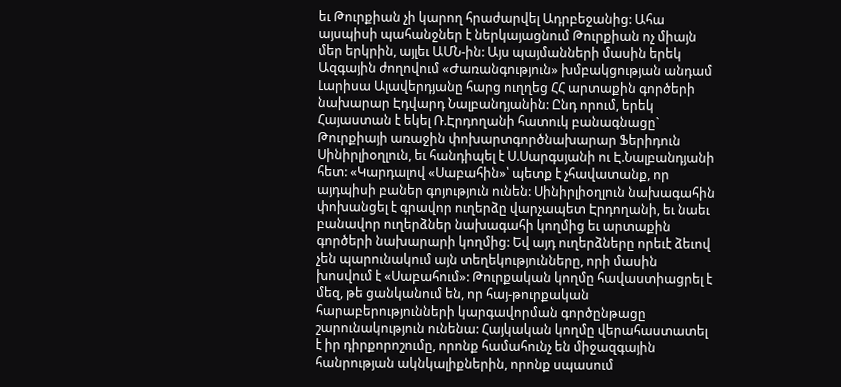եւ Թուրքիան չի կարող հրաժարվել Ադրբեջանից: Ահա այսպիսի պահանջներ է ներկայացնում Թուրքիան ոչ միայն մեր երկրին, այլեւ ԱՄՆ-ին: Այս պայմանների մասին երեկ Ազգային ժողովում «Ժառանգություն» խմբակցության անդամ Լարիսա Ալավերդյանը հարց ուղղեց ՀՀ արտաքին գործերի նախարար Էդվարդ Նալբանդյանին: Ընդ որում, երեկ Հայաստան է եկել Ռ.Էրդողանի հատուկ բանագնացը` Թուրքիայի առաջին փոխարտգործնախարար Ֆերիդուն Սինիրլիօղլուն, եւ հանդիպել է Ս.Սարգսյանի ու Է.Նալբանդյանի հետ: «Կարդալով «Սաբահին»՝ պետք է չհավատանք, որ այդպիսի բաներ գոյություն ունեն: Սինիրլիօղլուն նախագահին փոխանցել է գրավոր ուղերձը վարչապետ Էրդողանի, եւ նաեւ բանավոր ուղերձներ նախագահի կողմից եւ արտաքին գործերի նախարարի կողմից: Եվ այդ ուղերձները որեւէ ձեւով չեն պարունակում այն տեղեկությունները, որի մասին խոսվում է «Սաբահում»: Թուրքական կողմը հավաստիացրել է մեզ, թե ցանկանում են, որ հայ-թուրքական հարաբերությունների կարգավորման գործընթացը շարունակություն ունենա: Հայկական կողմը վերահաստատել է իր դիրքորոշումը, որոնք համահունչ են միջազգային հանրության ակնկալիքներին, որոնք սպասում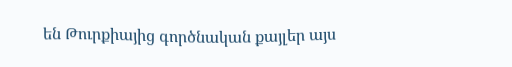են Թուրքիայից գործնական քայլեր այս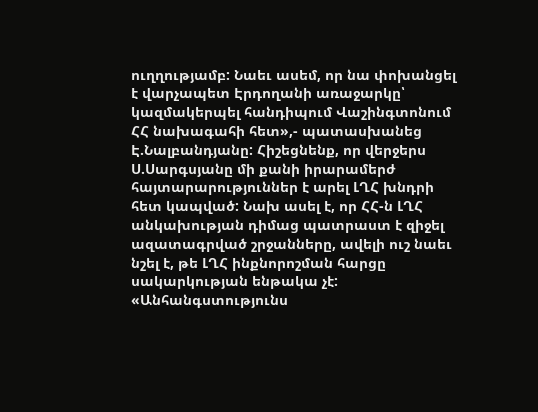ուղղությամբ: Նաեւ ասեմ, որ նա փոխանցել է վարչապետ Էրդողանի առաջարկը՝ կազմակերպել հանդիպում Վաշինգտոնում ՀՀ նախագահի հետ»,- պատասխանեց Է.Նալբանդյանը: Հիշեցնենք, որ վերջերս Ս.Սարգսյանը մի քանի իրարամերժ հայտարարություններ է արել ԼՂՀ խնդրի հետ կապված: Նախ ասել է, որ ՀՀ-ն ԼՂՀ անկախության դիմաց պատրաստ է զիջել ազատագրված շրջանները, ավելի ուշ նաեւ նշել է, թե ԼՂՀ ինքնորոշման հարցը սակարկության ենթակա չէ: «Անհանգստությունս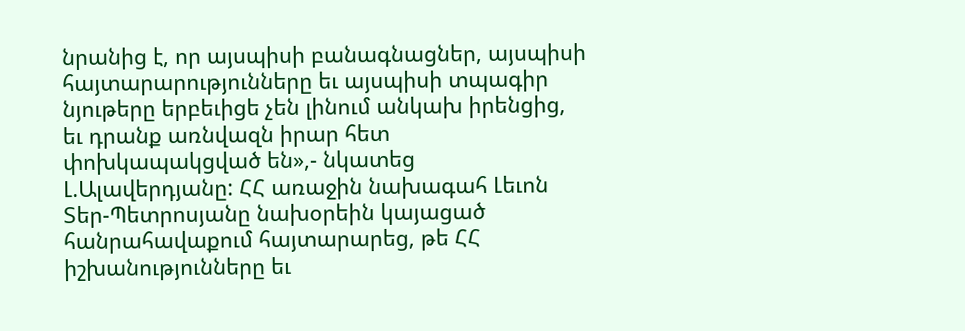նրանից է, որ այսպիսի բանագնացներ, այսպիսի հայտարարությունները եւ այսպիսի տպագիր նյութերը երբեւիցե չեն լինում անկախ իրենցից, եւ դրանք առնվազն իրար հետ փոխկապակցված են»,- նկատեց Լ.Ալավերդյանը: ՀՀ առաջին նախագահ Լեւոն Տեր-Պետրոսյանը նախօրեին կայացած հանրահավաքում հայտարարեց, թե ՀՀ իշխանությունները եւ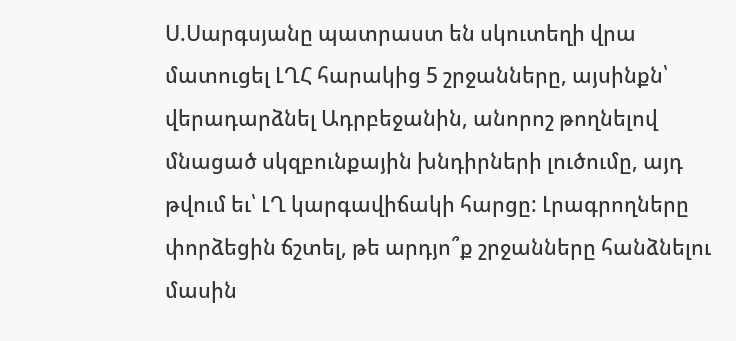Ս.Սարգսյանը պատրաստ են սկուտեղի վրա մատուցել ԼՂՀ հարակից 5 շրջանները, այսինքն՝ վերադարձնել Ադրբեջանին, անորոշ թողնելով մնացած սկզբունքային խնդիրների լուծումը, այդ թվում եւ՝ ԼՂ կարգավիճակի հարցը: Լրագրողները փորձեցին ճշտել, թե արդյո՞ք շրջանները հանձնելու մասին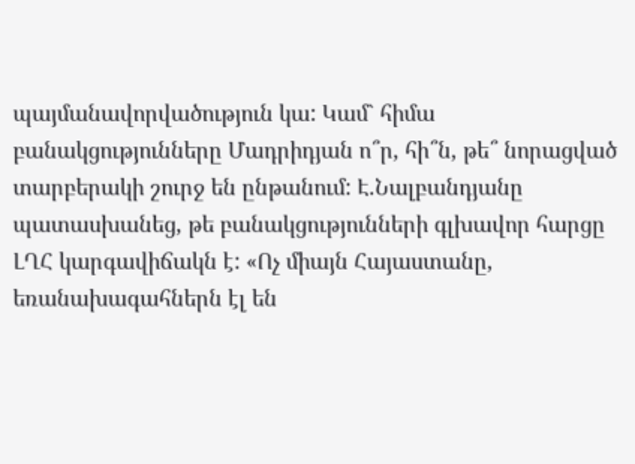պայմանավորվածություն կա: Կամ` հիմա բանակցությունները Մադրիդյան ո՞ր, հի՞ն, թե՞ նորացված տարբերակի շուրջ են ընթանում: Է.Նալբանդյանը պատասխանեց, թե բանակցությունների գլխավոր հարցը ԼՂՀ կարգավիճակն է: «Ոչ միայն Հայաստանը, եռանախագահներն էլ են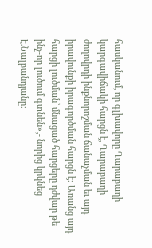հասկանում, որ գլխավորը Ղարաբաղի կարգավիճակի հարցն է, Ղարաբաղի ժողովրդի ինքնորոշման ճանաչման եւ այդ իրավունքի իրագործման հարցն է: Առանց այդ հարցի լուծման՝ մնացած հարցերը դժվար թե ինչ-որ լուծում գտնեն»,- նորից կրկնեց Է.Նալբանդյանը: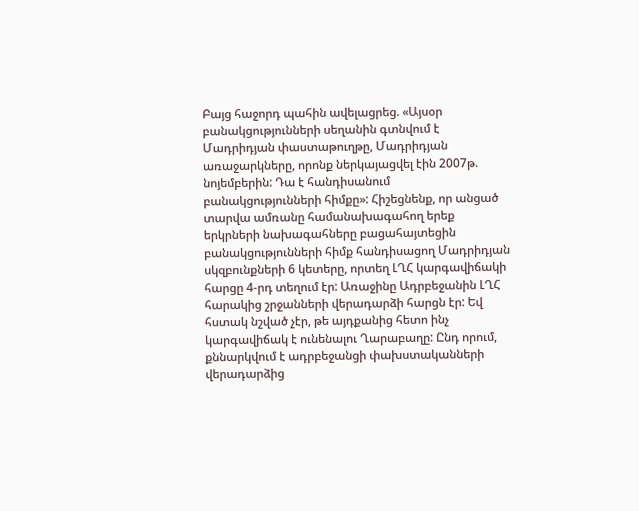Բայց հաջորդ պահին ավելացրեց. «Այսօր բանակցությունների սեղանին գտնվում է Մադրիդյան փաստաթուղթը, Մադրիդյան առաջարկները, որոնք ներկայացվել էին 2007թ. նոյեմբերին: Դա է հանդիսանում բանակցությունների հիմքը»: Հիշեցնենք, որ անցած տարվա ամռանը համանախագահող երեք երկրների նախագահները բացահայտեցին բանակցությունների հիմք հանդիսացող Մադրիդյան սկզբունքների 6 կետերը, որտեղ ԼՂՀ կարգավիճակի հարցը 4-րդ տեղում էր: Առաջինը Ադրբեջանին ԼՂՀ հարակից շրջանների վերադարձի հարցն էր: Եվ հստակ նշված չէր, թե այդքանից հետո ինչ կարգավիճակ է ունենալու Ղարաբաղը: Ընդ որում, քննարկվում է ադրբեջանցի փախստականների վերադարձից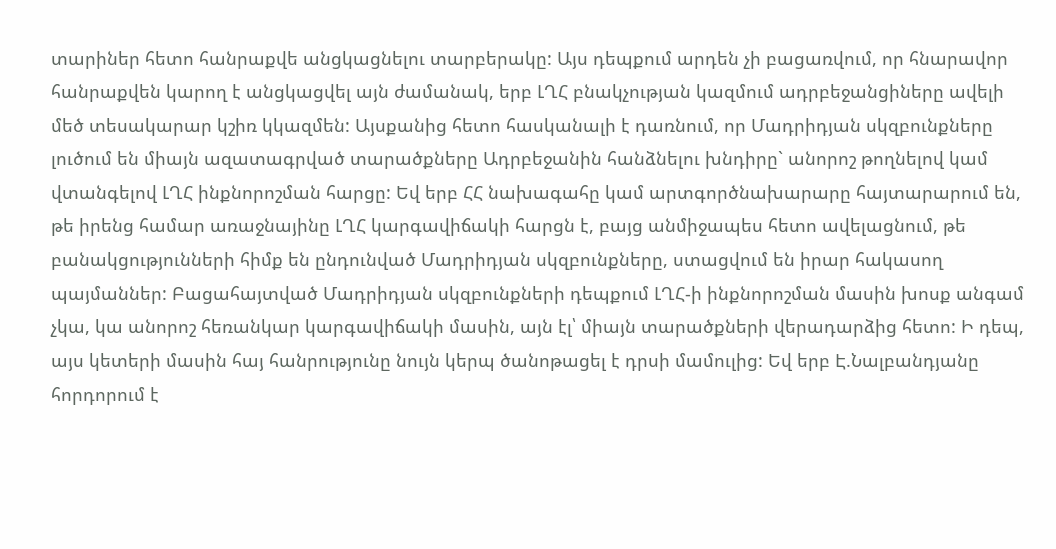տարիներ հետո հանրաքվե անցկացնելու տարբերակը: Այս դեպքում արդեն չի բացառվում, որ հնարավոր հանրաքվեն կարող է անցկացվել այն ժամանակ, երբ ԼՂՀ բնակչության կազմում ադրբեջանցիները ավելի մեծ տեսակարար կշիռ կկազմեն: Այսքանից հետո հասկանալի է դառնում, որ Մադրիդյան սկզբունքները լուծում են միայն ազատագրված տարածքները Ադրբեջանին հանձնելու խնդիրը` անորոշ թողնելով կամ վտանգելով ԼՂՀ ինքնորոշման հարցը: Եվ երբ ՀՀ նախագահը կամ արտգործնախարարը հայտարարում են, թե իրենց համար առաջնայինը ԼՂՀ կարգավիճակի հարցն է, բայց անմիջապես հետո ավելացնում, թե բանակցությունների հիմք են ընդունված Մադրիդյան սկզբունքները, ստացվում են իրար հակասող պայմաններ: Բացահայտված Մադրիդյան սկզբունքների դեպքում ԼՂՀ-ի ինքնորոշման մասին խոսք անգամ չկա, կա անորոշ հեռանկար կարգավիճակի մասին, այն էլ՝ միայն տարածքների վերադարձից հետո: Ի դեպ, այս կետերի մասին հայ հանրությունը նույն կերպ ծանոթացել է դրսի մամուլից: Եվ երբ Է.Նալբանդյանը հորդորում է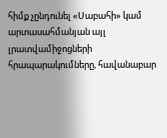հիմք չընդունել «Սաբահի» կամ արտասահմանյան այլ լրատվամիջոցների հրապարակումները, հավանաբար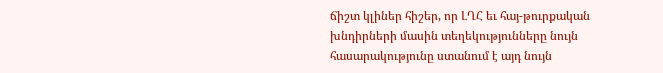ճիշտ կլիներ հիշեր, որ ԼՂՀ եւ հայ-թուրքական խնդիրների մասին տեղեկությունները նույն հասարակությունը ստանում է այդ նույն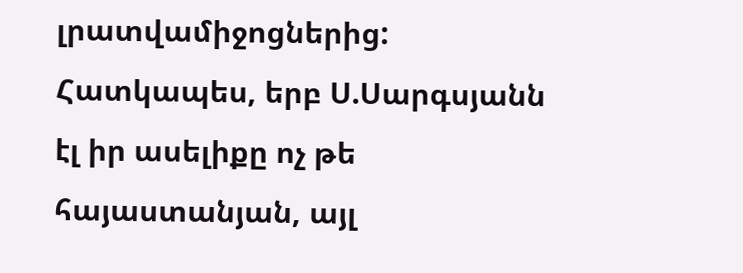լրատվամիջոցներից: Հատկապես, երբ Ս.Սարգսյանն էլ իր ասելիքը ոչ թե հայաստանյան, այլ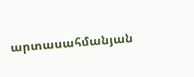արտասահմանյան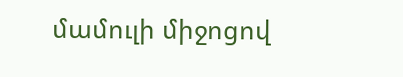մամուլի միջոցով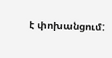է փոխանցում: